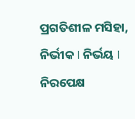ପ୍ରଗତିଶୀଳ ମସିହା, ନିର୍ଭୀକ I ନିର୍ଭୟ I ନିରପେକ୍ଷ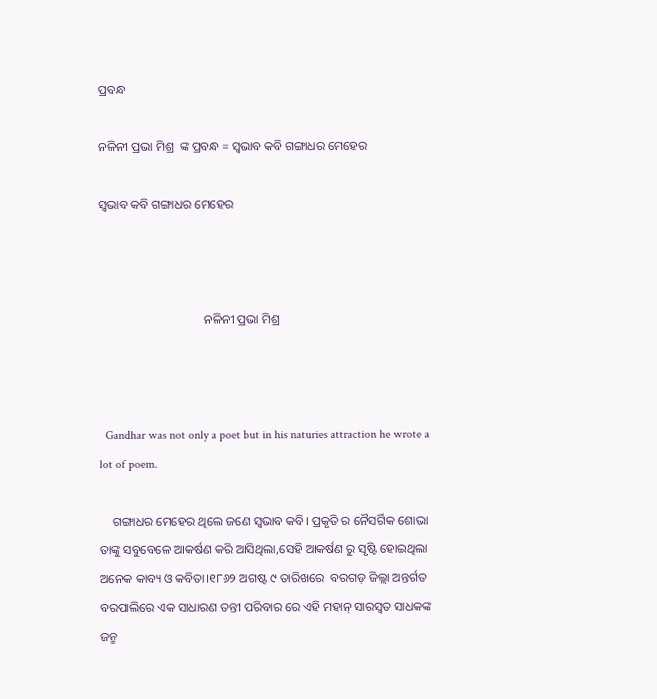ପ୍ରବନ୍ଧ

ନଳିନୀ ପ୍ରଭା ମିଶ୍ର  ଙ୍କ ପ୍ରବନ୍ଧ = ସ୍ଵଭାବ କବି ଗଙ୍ଗାଧର ମେହେର

ସ୍ଵଭାବ କବି ଗଙ୍ଗାଧର ମେହେର



                                  ନଳିନୀ ପ୍ରଭା ମିଶ୍ର



  Gandhar was not only a poet but in his naturies attraction he wrote a lot of poem.

    ଗଙ୍ଗାଧର ମେହେର ଥିଲେ ଜଣେ ସ୍ଵଭାବ କବି। ପ୍ରକୃତି ର ନୈସର୍ଗିକ ଶୋଭା ତାଙ୍କୁ ସବୁବେଳେ ଆକର୍ଷଣ କରି ଆସିଥିଲା,ସେହି ଆକର୍ଷଣ ରୁ ସୃଷ୍ଟି ହୋଇଥିଲା ଅନେକ କାବ୍ୟ ଓ କବିତା।୧୮୬୨ ଅଗଷ୍ଟ ୯ ତାରିଖରେ  ବରଗଡ଼ ଜିଲ୍ଲା ଅନ୍ତର୍ଗତ ବରପାଲିରେ ଏକ ସାଧାରଣ ତନ୍ତୀ ପରିବାର ରେ ଏହି ମହାନ୍ ସାରସ୍ୱତ ସାଧକଙ୍କ ଜନ୍ମ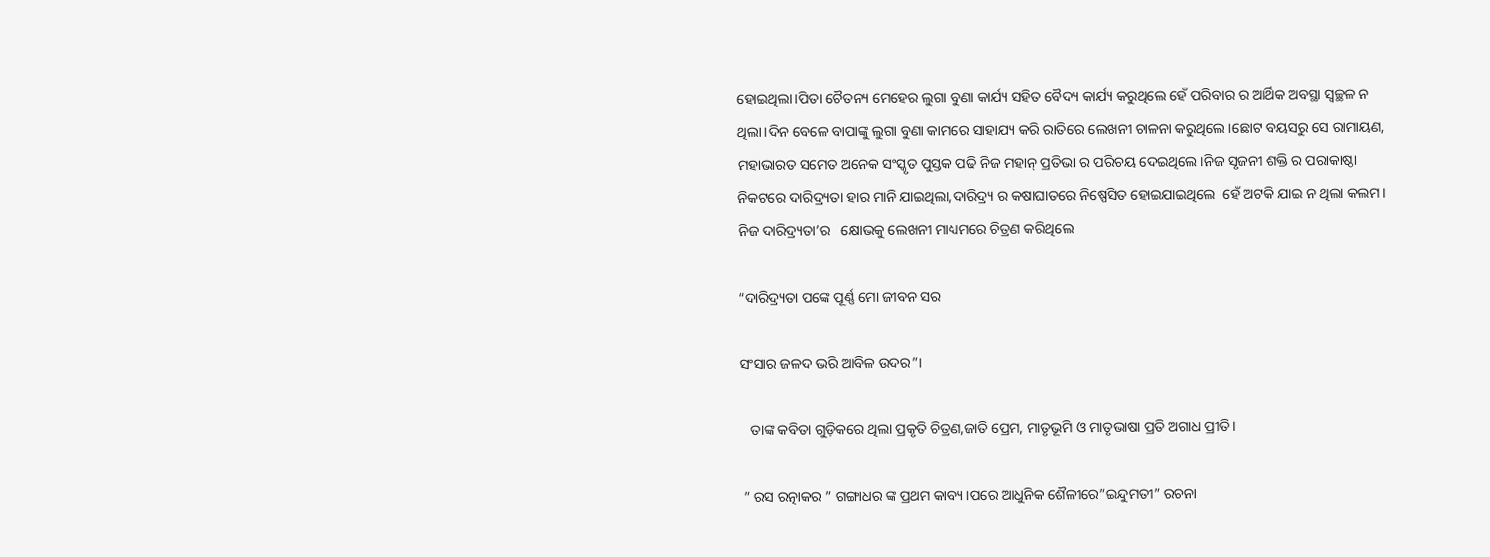ହୋଇଥିଲା।ପିତା ଚୈତନ୍ୟ ମେହେର ଲୁଗା ବୁଣା କାର୍ଯ୍ୟ ସହିତ ବୈଦ୍ୟ କାର୍ଯ୍ୟ କରୁଥିଲେ ହେଁ ପରିବାର ର ଆର୍ଥିକ ଅବସ୍ଥା ସ୍ଵଚ୍ଛଳ ନ ଥିଲା।ଦିନ ବେଳେ ବାପାଙ୍କୁ ଲୁଗା ବୁଣା କାମରେ ସାହାଯ୍ୟ କରି ରାତିରେ ଲେଖନୀ ଚାଳନା କରୁଥିଲେ।ଛୋଟ ବୟସରୁ ସେ ରାମାୟଣ, ମହାଭାରତ ସମେତ ଅନେକ ସଂସ୍କୃତ ପୁସ୍ତକ ପଢି ନିଜ ମହାନ୍ ପ୍ରତିଭା ର ପରିଚୟ ଦେଇଥିଲେ।ନିଜ ସୃଜନୀ ଶକ୍ତି ର ପରାକାଷ୍ଠା ନିକଟରେ ଦାରିଦ୍ର୍ୟତା ହାର ମାନି ଯାଇଥିଲା,ଦାରିଦ୍ର୍ୟ ର କଷାଘାତରେ ନିଷ୍ପେସିତ ହୋଇଯାଇଥିଲେ  ହେଁ ଅଟକି ଯାଇ ନ ଥିଲା କଲମ। ନିଜ ଦାରିଦ୍ର୍ୟତା’ର   କ୍ଷୋଭକୁ ଲେଖନୀ ମାଧ୍ୟମରେ ଚିତ୍ରଣ କରିଥିଲେ

“ଦାରିଦ୍ର୍ୟତା ପଙ୍କେ ପୂର୍ଣ୍ଣ ମୋ ଜୀବନ ସର

ସଂସାର ଜଳଦ ଭରି ଆବିଳ ଉଦର”।

   ତାଙ୍କ କବିତା ଗୁଡ଼ିକରେ ଥିଲା ପ୍ରକୃତି ଚିତ୍ରଣ,ଜାତି ପ୍ରେମ, ମାତୃଭୂମି ଓ ମାତୃଭାଷା ପ୍ରତି ଅଗାଧ ପ୍ରୀତି।

 ” ରସ ରତ୍ନାକର ” ଗଙ୍ଗାଧର ଙ୍କ ପ୍ରଥମ କାବ୍ୟ।ପରେ ଆଧୁନିକ ଶୈଳୀରେ”ଇନ୍ଦୁମତୀ” ରଚନା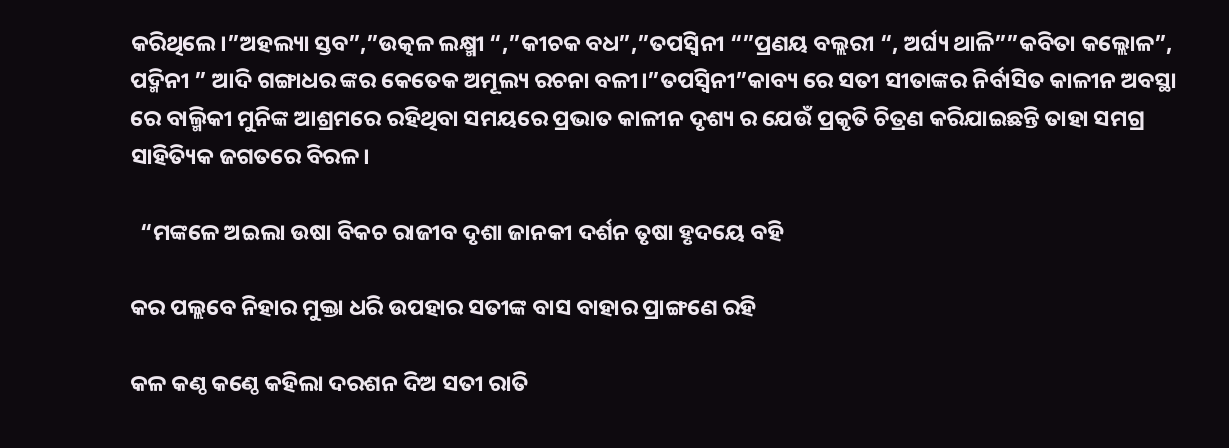କରିଥିଲେ।”ଅହଲ୍ୟା ସ୍ତବ”,”ଉତ୍କଳ ଲକ୍ଷ୍ମୀ “,”କୀଚକ ବଧ”,”ତପସ୍ଵିନୀ “”ପ୍ରଣୟ ବଲ୍ଲରୀ “, ଅର୍ଘ୍ୟ ଥାଳି””କବିତା କଲ୍ଲୋଳ”, ପଦ୍ମିନୀ ” ଆଦି ଗଙ୍ଗାଧର ଙ୍କର କେତେକ ଅମୂଲ୍ୟ ରଚନା ବଳୀ।”ତପସ୍ଵିନୀ”କାବ୍ୟ ରେ ସତୀ ସୀତାଙ୍କର ନିର୍ବାସିତ କାଳୀନ ଅବସ୍ଥା ରେ ବାଲ୍ମିକୀ ମୁନିଙ୍କ ଆଶ୍ରମରେ ରହିଥିବା ସମୟରେ ପ୍ରଭାତ କାଳୀନ ଦୃଶ୍ୟ ର ଯେଉଁ ପ୍ରକୃତି ଚିତ୍ରଣ କରିଯାଇଛନ୍ତି ତାହା ସମଗ୍ର ସାହିତ୍ୟିକ ଜଗତରେ ବିରଳ।

  “ମଙ୍କଳେ ଅଇଲା ଉଷା ବିକଚ ରାଜୀବ ଦୃଶା ଜାନକୀ ଦର୍ଶନ ତୃଷା ହୃଦୟେ ବ‌ହି

କର ପଲ୍ଲବେ ନିହାର ମୁକ୍ତା ଧରି ଉପହାର ସତୀଙ୍କ ବାସ ବାହାର ପ୍ରାଙ୍ଗଣେ ରହି

କଳ କଣ୍ଠ କଣ୍ଠେ କହିଲା ଦରଶନ ଦିଅ ସତୀ ରାତି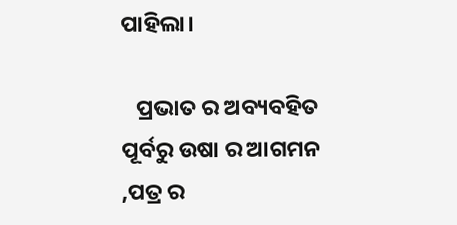ପାହିଲା।

   ପ୍ରଭାତ ର ଅବ୍ୟବହିତ ପୂର୍ବରୁ ଉଷା ର ଆଗମନ ,ପତ୍ର ର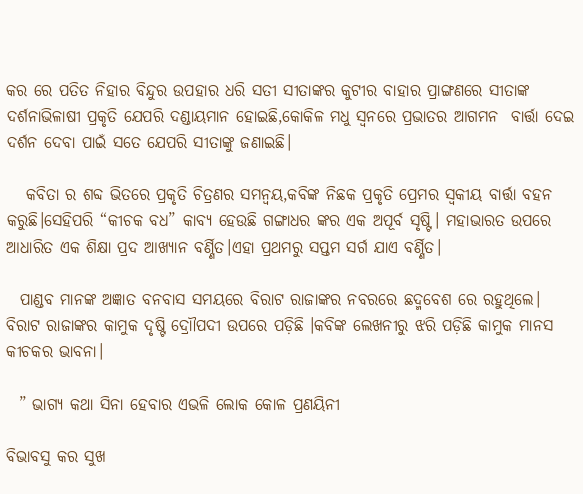କର ରେ ପତିତ ନିହାର ବିନ୍ଦୁର ଉପହାର ଧରି ସତୀ ସୀତାଙ୍କର କୁଟୀର ବାହାର ପ୍ରାଙ୍ଗଣରେ ସୀତାଙ୍କ ଦର୍ଶନାଭିଳାଷୀ ପ୍ରକୃତି ଯେପରି ଦଣ୍ଡାୟମାନ ହୋଇଛି,କୋକିଳ ମଧୁ ସ୍ଵନରେ ପ୍ରଭାତର ଆଗମନ  ବାର୍ତ୍ତା ଦେଇ ଦର୍ଶନ ଦେବା ପାଇଁ ସତେ ଯେପରି ସୀତାଙ୍କୁ ଜଣାଇଛି।

   କବିତା ର ଶବ୍ଦ ଭିତରେ ପ୍ରକୃତି ଚିତ୍ରଣର ସମନ୍ବୟ,କବିଙ୍କ ନିଛକ ପ୍ରକୃତି ପ୍ରେମର ସ୍ଵକୀୟ ବାର୍ତ୍ତା ବହନ କରୁଛି।ସେହିପରି “କୀଚକ ବଧ” କାବ୍ୟ ହେଉଛି ଗଙ୍ଗାଧର ଙ୍କର ଏକ ଅପୂର୍ବ ସୃଷ୍ଟି। ମହାଭାରତ ଉପରେ ଆଧାରିତ ଏକ ଶିକ୍ଷା ପ୍ରଦ ଆଖ୍ୟାନ ବର୍ଣ୍ଣିତ।ଏହା ପ୍ରଥମରୁ ସପ୍ତମ ସର୍ଗ ଯାଏ ବର୍ଣ୍ଣିତ।

  ପାଣ୍ଡବ ମାନଙ୍କ ଅଜ୍ଞାତ ବନବାସ ସମୟରେ ବିରାଟ ରାଜାଙ୍କର ନବରରେ ଛଦ୍ମବେଶ ରେ ରହୁଥିଲେ। ବିରାଟ ରାଜାଙ୍କର କାମୁକ ଦୃଷ୍ଟି ଦ୍ରୋୗପଦୀ ଉପରେ ପଡ଼ିଛି ।କବିଙ୍କ ଲେଖନୀରୁ ଝରି ପଡ଼ିଛି କାମୁକ ମାନସ କୀଚକର ଭାବନା।

  ” ଭାଗ୍ୟ କଥା ସିନା ହେବାର ଏଭଳି ଲୋକ କୋଳ ପ୍ରଣୟିନୀ

ବିଭାବସୁ କର ସୁଖ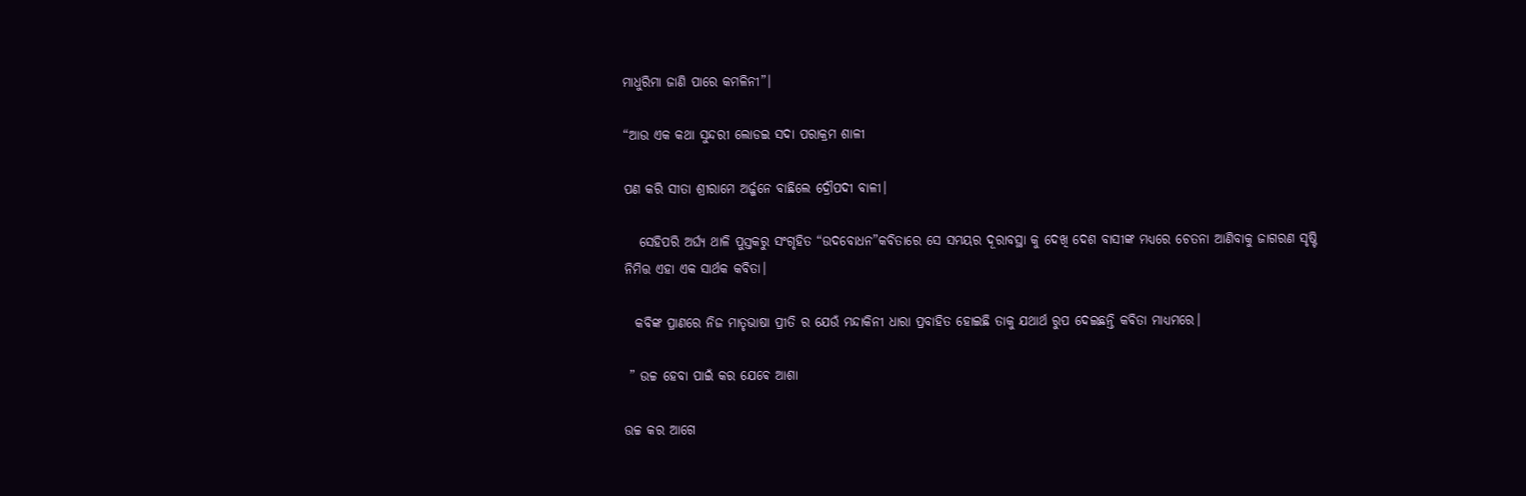ମାଧୁରିମା ଜାଣି ପାରେ କମଳିନୀ”।

“ଆଉ ଏକ କଥା ସୁନ୍ଦରୀ ଲୋଡଇ ସଦା ପରାକ୍ରମ ଶାଳୀ

ପଣ କରି ସୀତା ଶ୍ରୀରାମେ ଅର୍ଜ୍ଜନେ ବାଛିଲେ ଦ୍ରୌପଦୀ ବାଳୀ।

   ସେହିପରି ଅର୍ଘ୍ୟ ଥାଳି ପୁସ୍ତକରୁ ସଂଗୃହିତ “ଉଦବୋଧନ”କବିତାରେ ସେ ସମୟର ଦୂରାବସ୍ଥା କୁ ଦେଖି ଦେଶ ବାସୀଙ୍କ ମଧ୍ୟରେ ଚେତନା ଆଣିବାକୁ ଜାଗରଣ ସୃଷ୍ଟି ନିମିତ୍ତ ଏହା ଏକ ସାର୍ଥକ କବିତା।

  କବିଙ୍କ ପ୍ରାଣରେ ନିଜ ମାତୃଭାଷା ପ୍ରୀତି ର ଯେଉଁ ମନ୍ଦାକିନୀ ଧାରା ପ୍ରବାହିତ ହୋଇଛି ତାକୁ ଯଥାର୍ଥ ରୁପ ଦେଇଛନ୍ତି କବିତା ମାଧ୍ୟମରେ।

 ” ଉଚ୍ଚ ହେବା ପାଇଁ କର ଯେଵେ ଆଶା

ଉଚ୍ଚ କର ଆଗେ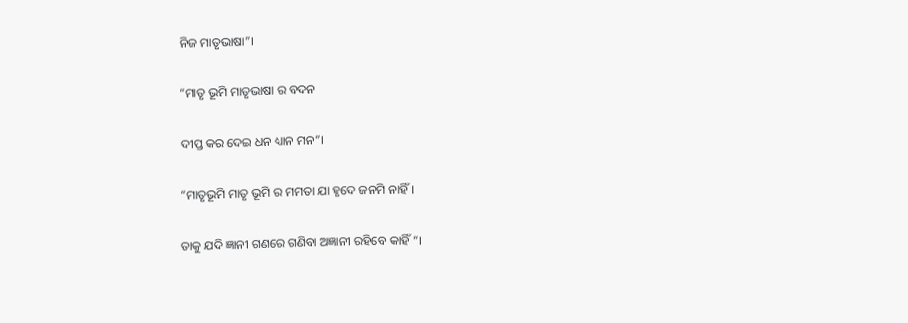ନିଜ ମାତୃଭାଷା”।

“ମାତୃ ଭୂମି ମାତୃଭାଷା ର ବଦନ

ଦୀପ୍ତ କର ଦେଇ ଧନ ଧ୍ୟାନ ମନ”।

“ମାତୃଭୂମି ମାତୃ ଭୂମି ର ମମତା ଯା ହୃଦେ ଜନମି ନାହିଁ।

ତାକୁ ଯଦି ଜ୍ଞାନୀ ଗଣରେ ଗଣିବା ଅଜ୍ଞାନୀ ରହିବେ କାହିଁ “।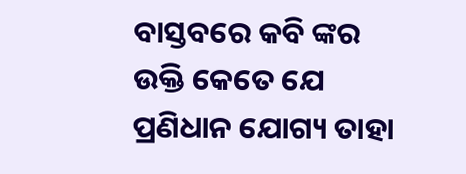ବାସ୍ତବରେ କବି ଙ୍କର ଉକ୍ତି କେତେ ଯେ ପ୍ରଣିଧାନ ଯୋଗ୍ୟ ତାହା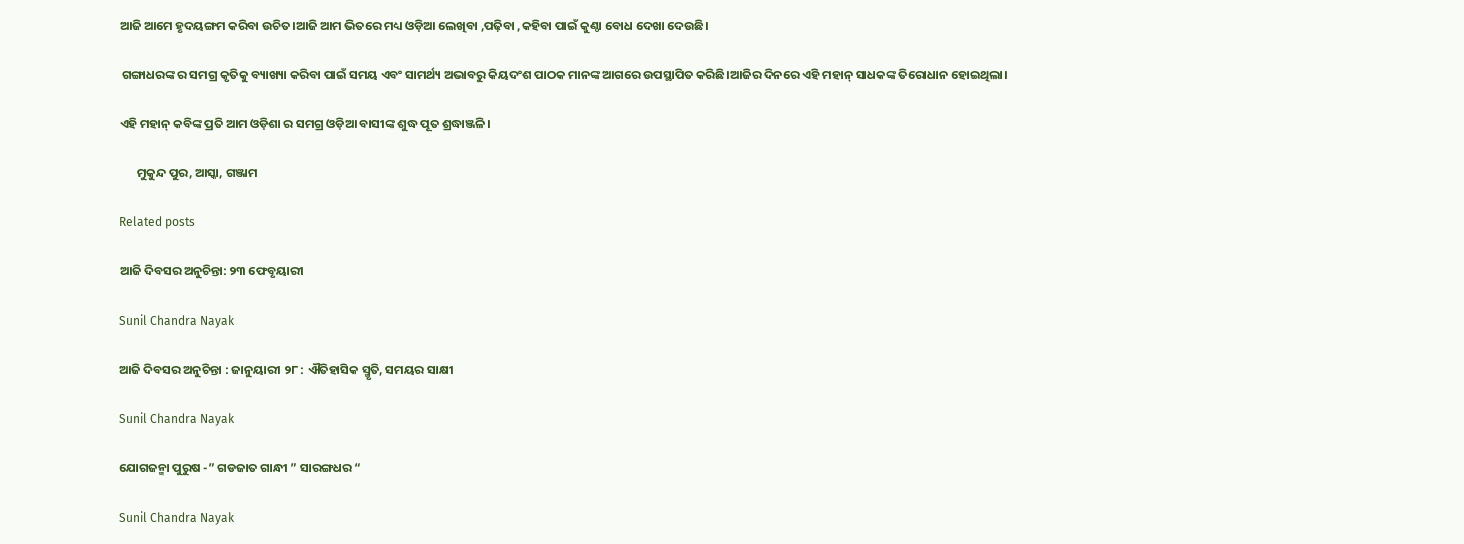ଆଜି ଆମେ ହୃଦୟଙ୍ଗମ କରିବା ଉଚିତ।ଆଜି ଆମ ଭିତରେ ମଧ୍ୟ ଓଡ଼ିଆ ଲେଖିବା ,ପଢ଼ିବା ,କହିବା ପାଇଁ କୁଣ୍ଠା ବୋଧ ଦେଖା ଦେଉଛି।

 ଗଙ୍ଗାଧରଙ୍କ ର ସମଗ୍ର କୃତିକୁ ବ୍ୟାଖ୍ୟା କରିବା ପାଇଁ ସମୟ ଏବଂ ସାମର୍ଥ୍ୟ ଅଭାବରୁ କିୟଦଂଶ ପାଠକ ମାନଙ୍କ ଆଗରେ ଉପସ୍ଥାପିତ କରିଛି।ଆଜିର ଦିନରେ ଏହି ମହାନ୍ ସାଧକଙ୍କ ତିରୋଧାନ ହୋଇଥିଲା।

ଏହି ମହାନ୍ କବିଙ୍କ ପ୍ରତି ଆମ ଓଡ଼ିଶା ର ସମଗ୍ର ଓଡ଼ିଆ ବାସୀଙ୍କ ଶୁଦ୍ଧ ପୂତ ଶ୍ରଦ୍ଧାଞ୍ଜଳି।

      ମୁକୁନ୍ଦ ପୁର, ଆସ୍କା, ଗଞ୍ଜାମ

Related posts

ଆଜି ଦିବସର ଅନୁଚିନ୍ତା: ୨୩ ଫେବୃୟାରୀ

Sunil Chandra Nayak

ଆଜି ଦିବସର ଅନୁଚିନ୍ତା : ଜାନୁୟାରୀ ୨୮ : ଐତିହାସିକ ସ୍ମୃତି, ସମୟର ସାକ୍ଷୀ

Sunil Chandra Nayak

ଯୋଗଜନ୍ମା ପୁରୁଷ -” ଗଡଜାତ ଗାନ୍ଧୀ ” ସାରଙ୍ଗଧର “

Sunil Chandra Nayak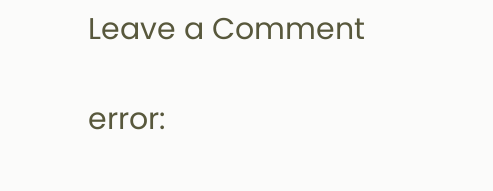Leave a Comment

error: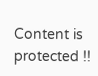Content is protected !!